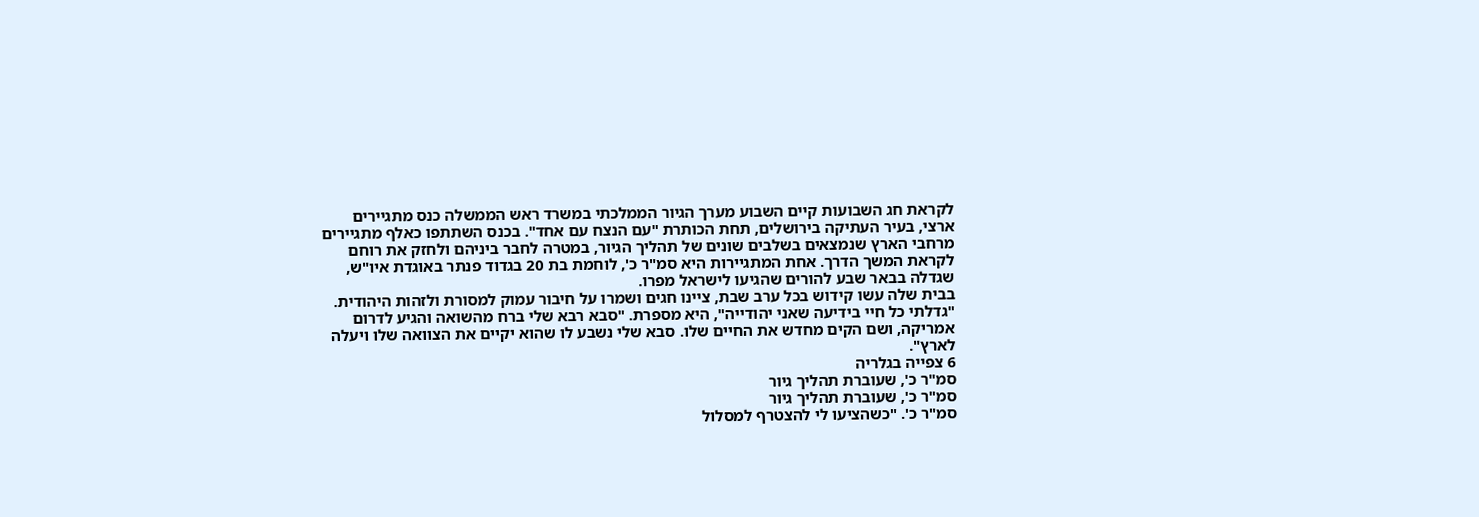לקראת חג השבועות קיים השבוע מערך הגיור הממלכתי במשרד ראש הממשלה כנס מתגיירים ארצי, בעיר העתיקה בירושלים, תחת הכותרת "עם הנצח עם אחד". בכנס השתתפו כאלף מתגיירים מרחבי הארץ שנמצאים בשלבים שונים של תהליך הגיור, במטרה לחבר ביניהם ולחזק את רוחם לקראת המשך הדרך. אחת המתגיירות היא סמ"ר כ', לוחמת בת 20 בגדוד פנתר באוגדת איו"ש, שגדלה בבאר שבע להורים שהגיעו לישראל מפרו.
בבית שלה עשו קידוש בכל ערב שבת, ציינו חגים ושמרו על חיבור עמוק למסורת ולזהות היהודית. "גדלתי כל חיי בידיעה שאני יהודייה", היא מספרת. "סבא רבא שלי ברח מהשואה והגיע לדרום אמריקה, ושם הקים מחדש את החיים שלו. סבא שלי נשבע לו שהוא יקיים את הצוואה שלו ויעלה לארץ".
6 צפייה בגלריה
סמ"ר כ', שעוברת תהליך גיור
סמ"ר כ', שעוברת תהליך גיור
סמ"ר כ'. "כשהציעו לי להצטרף למסלול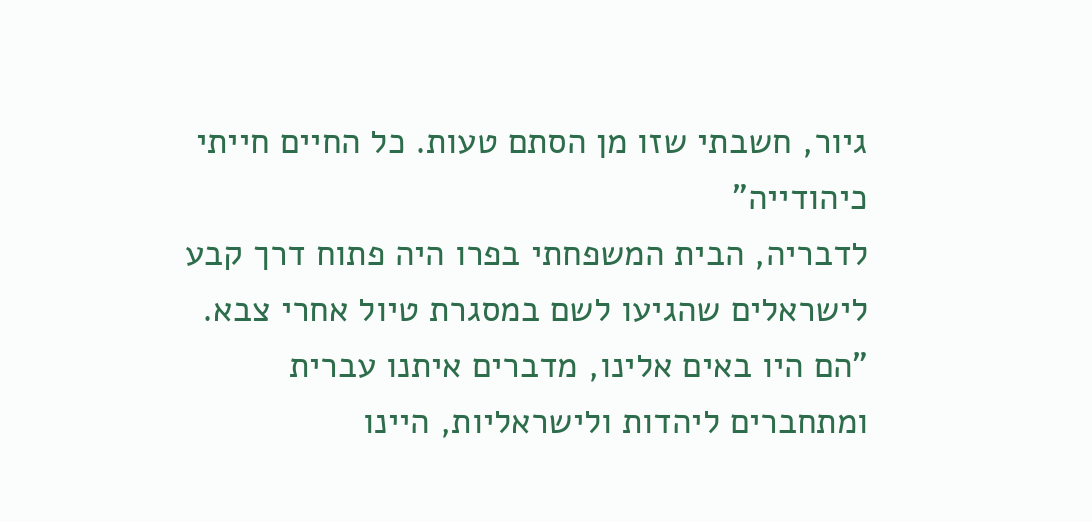גיור, חשבתי שזו מן הסתם טעות. כל החיים חייתי כיהודייה"
לדבריה, הבית המשפחתי בפרו היה פתוח דרך קבע לישראלים שהגיעו לשם במסגרת טיול אחרי צבא. "הם היו באים אלינו, מדברים איתנו עברית ומתחברים ליהדות ולישראליות, היינו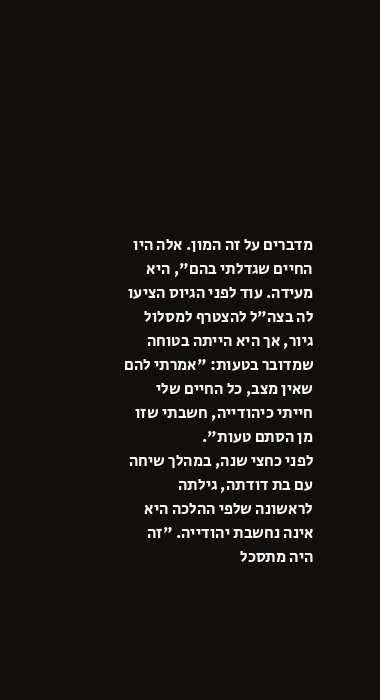מדברים על זה המון. אלה היו החיים שגדלתי בהם", היא מעידה. עוד לפני הגיוס הציעו לה בצה"ל להצטרף למסלול גיור, אך היא הייתה בטוחה שמדובר בטעות: "אמרתי להם שאין מצב, כל החיים שלי חייתי כיהודייה, חשבתי שזו מן הסתם טעות".
לפני כחצי שנה, במהלך שיחה עם בת דודתה, גילתה לראשונה שלפי ההלכה היא אינה נחשבת יהודייה. "זה היה מתסכל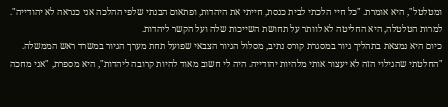ומטלטל", היא אומרת. "כל חיי הלכתי לבית כנסת, חייתי את היהדות, ופתאום הבנתי שלפי ההלכה אני כנראה לא יהודייה". למרות הטלטלה, היא החליטה לא לוותר על תחושת השייכות שלה ועל הקשר ליהדות.
כיום היא נמצאת בתהליך גיור במסגרת קורס נתיב, מסלול הגיור הצבאי שפועל תחת מערך הגיור במשרד ראש הממשלה. "החלטתי שהגילוי הזה לא יעצור אותי מלהיות יהודייה. היה לי חשוב מאוד להיות קרובה ליהדות", היא מספרת, "אני מחכה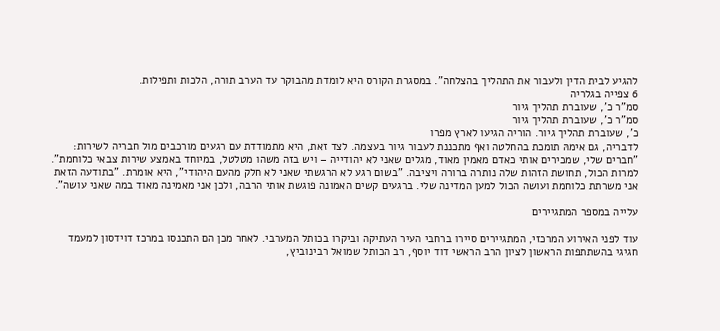להגיע לבית הדין ולעבור את התהליך בהצלחה". במסגרת הקורס היא לומדת מהבוקר עד הערב תורה, הלכות ותפילות.
6 צפייה בגלריה
סמ"ר כ', שעוברת תהליך גיור
סמ"ר כ', שעוברת תהליך גיור
כ', שעוברת תהליך גיור. הוריה הגיעו לארץ מפרו
לדבריה, גם אימהּ תומכת בהחלטה ואף מתכננת לעבור גיור בעצמה. לצד זאת, היא מתמודדת עם רגעים מורכבים מול חבריה לשירות: "חברים שלי, שמכירים אותי כאדם מאמין מאוד, מגלים שאני לא יהודייה – ויש בזה משהו מטלטל, במיוחד באמצע שירות צבאי כלוחמת". למרות הכול, תחושת הזהות שלה נותרה ברורה ויציבה. "בשום רגע לא הרגשתי שאני לא חלק מהעם היהודי", היא אומרת. "בתודעה הזאת אני משרתת כלוחמת ועושה הכול למען המדינה שלי. ברגעים קשים האמונה פוגשת אותי הרבה, ולכן אני מאמינה מאוד במה שאני עושה".

עלייה במספר המתגיירים

עוד לפני האירוע המרכזי, המתגיירים סיירו ברחבי העיר העתיקה וביקרו בכותל המערבי. לאחר מכן הם התכנסו במרכז דוידסון למעמד חגיגי בהשתתפות הראשון לציון הרב הראשי דוד יוסף, רב הכותל שמואל רבינוביץ,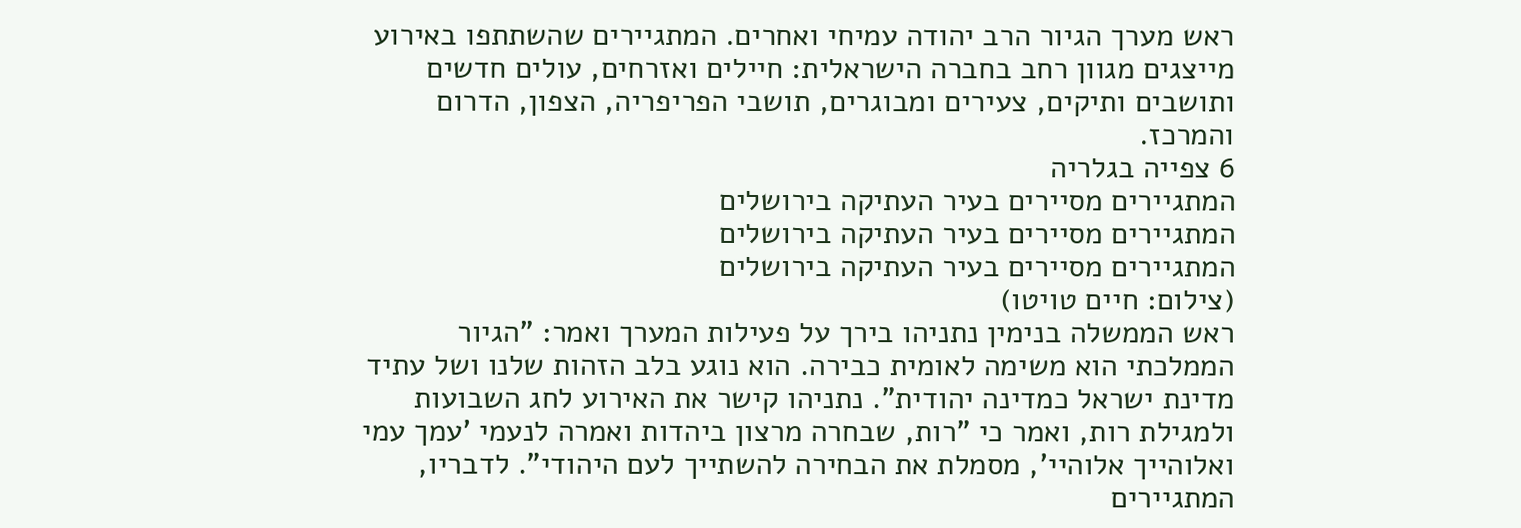ראש מערך הגיור הרב יהודה עמיחי ואחרים. המתגיירים שהשתתפו באירוע מייצגים מגוון רחב בחברה הישראלית: חיילים ואזרחים, עולים חדשים ותושבים ותיקים, צעירים ומבוגרים, תושבי הפריפריה, הצפון, הדרום והמרכז.
6 צפייה בגלריה
המתגיירים מסיירים בעיר העתיקה בירושלים
המתגיירים מסיירים בעיר העתיקה בירושלים
המתגיירים מסיירים בעיר העתיקה בירושלים
(צילום: חיים טויטו)
ראש הממשלה בנימין נתניהו בירך על פעילות המערך ואמר: "הגיור הממלכתי הוא משימה לאומית כבירה. הוא נוגע בלב הזהות שלנו ושל עתיד מדינת ישראל כמדינה יהודית". נתניהו קישר את האירוע לחג השבועות ולמגילת רות, ואמר כי "רות, שבחרה מרצון ביהדות ואמרה לנעמי 'עמך עמי ואלוהייך אלוהיי', מסמלת את הבחירה להשתייך לעם היהודי". לדבריו, המתגיירים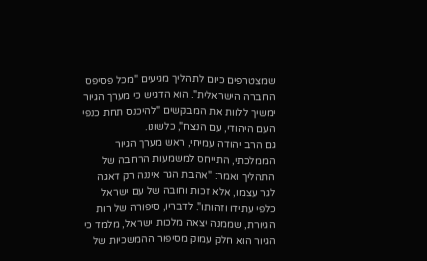שמצטרפים כיום לתהליך מגיעים "מכל פסיפס החברה הישראלית". הוא הדגיש כי מערך הגיור ימשיך ללוות את המבקשים "להיכנס תחת כנפי העם היהודי, עם הנצח", כלשונו.
גם הרב יהודה עמיחי, ראש מערך הגיור הממלכתי, התייחס למשמעות הרחבה של התהליך ואמר: "אהבת הגר איננה רק דאגה לגר עצמו, אלא זכות וחובה של עם ישראל כלפי עתידו וזהותו". לדבריו, סיפורה של רות הגיורת, שממנה יצאה מלכות ישראל, מלמד כי הגיור הוא חלק עמוק מסיפור ההמשכיות של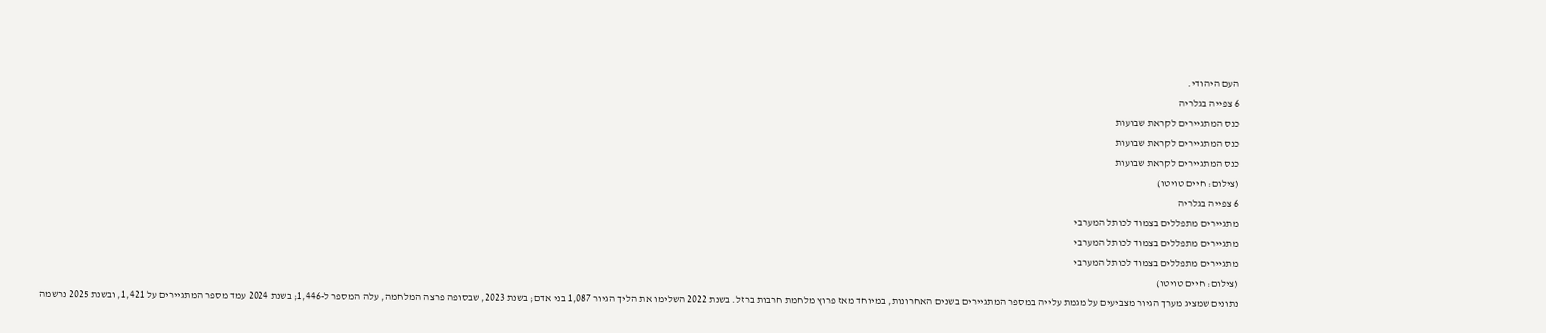העם היהודי.
6 צפייה בגלריה
כנס המתגיירים לקראת שבועות
כנס המתגיירים לקראת שבועות
כנס המתגיירים לקראת שבועות
(צילום: חיים טויטו)
6 צפייה בגלריה
מתגיירים מתפללים בצמוד לכותל המערבי
מתגיירים מתפללים בצמוד לכותל המערבי
מתגיירים מתפללים בצמוד לכותל המערבי
(צילום: חיים טויטו)
נתונים שמציג מערך הגיור מצביעים על מגמת עלייה במספר המתגיירים בשנים האחרונות, במיוחד מאז פרוץ מלחמת חרבות ברזל. בשנת 2022 השלימו את הליך הגיור 1,087 בני אדם; בשנת 2023, שבסופה פרצה המלחמה, עלה המספר ל-1,446; בשנת 2024 עמד מספר המתגיירים על 1,421, ובשנת 2025 נרשמה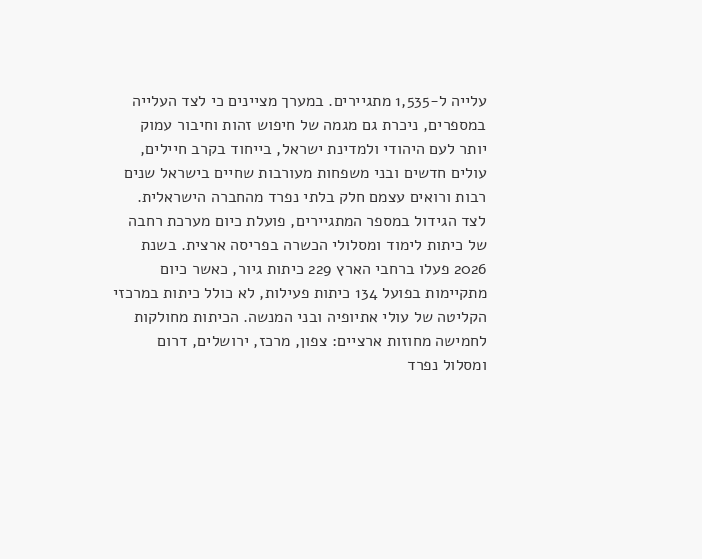עלייה ל-1,535 מתגיירים. במערך מציינים כי לצד העלייה במספרים, ניכרת גם מגמה של חיפוש זהות וחיבור עמוק יותר לעם היהודי ולמדינת ישראל, בייחוד בקרב חיילים, עולים חדשים ובני משפחות מעורבות שחיים בישראל שנים רבות ורואים עצמם חלק בלתי נפרד מהחברה הישראלית.
לצד הגידול במספר המתגיירים, פועלת כיום מערכת רחבה של כיתות לימוד ומסלולי הכשרה בפריסה ארצית. בשנת 2026 פעלו ברחבי הארץ 229 כיתות גיור, כאשר כיום מתקיימות בפועל 134 כיתות פעילות, לא כולל כיתות במרכזי הקליטה של עולי אתיופיה ובני המנשה. הכיתות מחולקות לחמישה מחוזות ארציים: צפון, מרכז, ירושלים, דרום ומסלול נפרד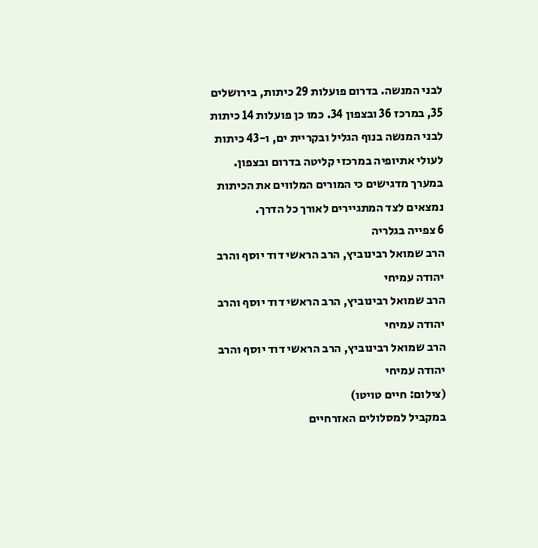לבני המנשה. בדרום פועלות 29 כיתות, בירושלים 35, במרכז 36 ובצפון 34. כמו כן פועלות 14 כיתות לבני המנשה בנוף הגליל ובקריית ים, ו-43 כיתות לעולי אתיופיה במרכזי קליטה בדרום ובצפון. במערך מדגישים כי המורים המלווים את הכיתות נמצאים לצד המתגיירים לאורך כל הדרך.
6 צפייה בגלריה
הרב שמואל רבינוביץ, הרב הראשי דוד יוסף והרב יהודה עמיחי
הרב שמואל רבינוביץ, הרב הראשי דוד יוסף והרב יהודה עמיחי
הרב שמואל רבינוביץ, הרב הראשי דוד יוסף והרב יהודה עמיחי
(צילום: חיים טויטו)
במקביל למסלולים האזרחיים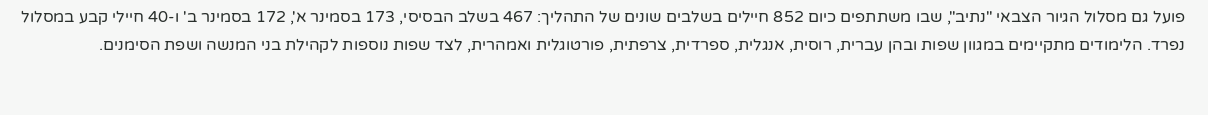פועל גם מסלול הגיור הצבאי "נתיב", שבו משתתפים כיום 852 חיילים בשלבים שונים של התהליך: 467 בשלב הבסיסי, 173 בסמינר א', 172 בסמינר ב' ו-40 חיילי קבע במסלול נפרד. הלימודים מתקיימים במגוון שפות ובהן עברית, רוסית, אנגלית, ספרדית, צרפתית, פורטוגלית ואמהרית, לצד שפות נוספות לקהילת בני המנשה ושפת הסימנים.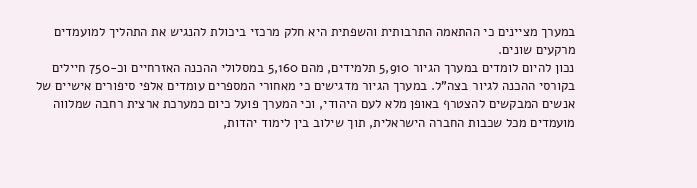במערך מציינים כי ההתאמה התרבותית והשפתית היא חלק מרכזי ביכולת להנגיש את התהליך למועמדים מרקעים שונים.
נכון להיום לומדים במערך הגיור 5,910 תלמידים, מהם 5,160 במסלולי ההכנה האזרחיים וכ-750 חיילים בקורסי ההכנה לגיור בצה"ל. במערך הגיור מדגישים כי מאחורי המספרים עומדים אלפי סיפורים אישיים של אנשים המבקשים להצטרף באופן מלא לעם היהודי, וכי המערך פועל כיום כמערכת ארצית רחבה שמלווה מועמדים מכל שכבות החברה הישראלית, תוך שילוב בין לימוד יהדות,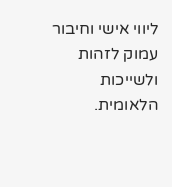ליווי אישי וחיבור עמוק לזהות ולשייכות הלאומית.